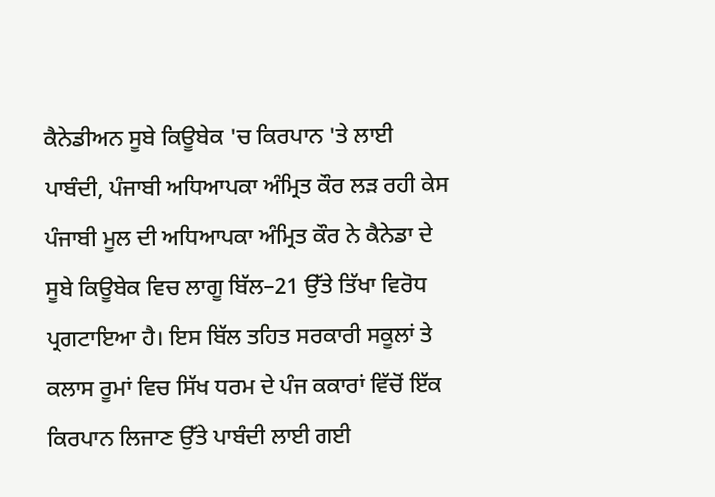ਕੈਨੇਡੀਅਨ ਸੂਬੇ ਕਿਊਬੇਕ 'ਚ ਕਿਰਪਾਨ 'ਤੇ ਲਾਈ ਪਾਬੰਦੀ, ਪੰਜਾਬੀ ਅਧਿਆਪਕਾ ਅੰਮ੍ਰਿਤ ਕੌਰ ਲੜ ਰਹੀ ਕੇਸ
ਪੰਜਾਬੀ ਮੂਲ ਦੀ ਅਧਿਆਪਕਾ ਅੰਮ੍ਰਿਤ ਕੌਰ ਨੇ ਕੈਨੇਡਾ ਦੇ ਸੂਬੇ ਕਿਊਬੇਕ ਵਿਚ ਲਾਗੂ ਬਿੱਲ–21 ਉੱਤੇ ਤਿੱਖਾ ਵਿਰੋਧ ਪ੍ਰਗਟਾਇਆ ਹੈ। ਇਸ ਬਿੱਲ ਤਹਿਤ ਸਰਕਾਰੀ ਸਕੂਲਾਂ ਤੇ ਕਲਾਸ ਰੂਮਾਂ ਵਿਚ ਸਿੱਖ ਧਰਮ ਦੇ ਪੰਜ ਕਕਾਰਾਂ ਵਿੱਚੋਂ ਇੱਕ ਕਿਰਪਾਨ ਲਿਜਾਣ ਉੱਤੇ ਪਾਬੰਦੀ ਲਾਈ ਗਈ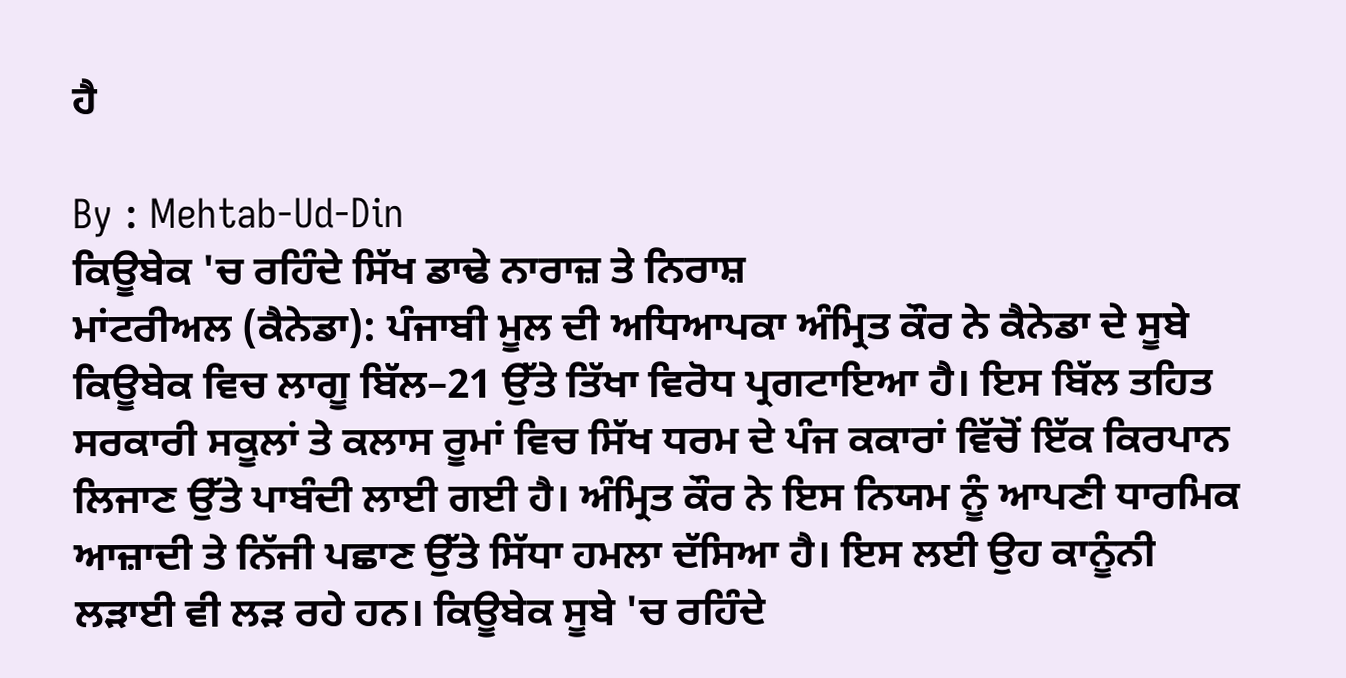ਹੈ

By : Mehtab-Ud-Din
ਕਿਊਬੇਕ 'ਚ ਰਹਿੰਦੇ ਸਿੱਖ ਡਾਢੇ ਨਾਰਾਜ਼ ਤੇ ਨਿਰਾਸ਼
ਮਾਂਟਰੀਅਲ (ਕੈਨੇਡਾ): ਪੰਜਾਬੀ ਮੂਲ ਦੀ ਅਧਿਆਪਕਾ ਅੰਮ੍ਰਿਤ ਕੌਰ ਨੇ ਕੈਨੇਡਾ ਦੇ ਸੂਬੇ ਕਿਊਬੇਕ ਵਿਚ ਲਾਗੂ ਬਿੱਲ–21 ਉੱਤੇ ਤਿੱਖਾ ਵਿਰੋਧ ਪ੍ਰਗਟਾਇਆ ਹੈ। ਇਸ ਬਿੱਲ ਤਹਿਤ ਸਰਕਾਰੀ ਸਕੂਲਾਂ ਤੇ ਕਲਾਸ ਰੂਮਾਂ ਵਿਚ ਸਿੱਖ ਧਰਮ ਦੇ ਪੰਜ ਕਕਾਰਾਂ ਵਿੱਚੋਂ ਇੱਕ ਕਿਰਪਾਨ ਲਿਜਾਣ ਉੱਤੇ ਪਾਬੰਦੀ ਲਾਈ ਗਈ ਹੈ। ਅੰਮ੍ਰਿਤ ਕੌਰ ਨੇ ਇਸ ਨਿਯਮ ਨੂੰ ਆਪਣੀ ਧਾਰਮਿਕ ਆਜ਼ਾਦੀ ਤੇ ਨਿੱਜੀ ਪਛਾਣ ਉੱਤੇ ਸਿੱਧਾ ਹਮਲਾ ਦੱਸਿਆ ਹੈ। ਇਸ ਲਈ ਉਹ ਕਾਨੂੰਨੀ ਲੜਾਈ ਵੀ ਲੜ ਰਹੇ ਹਨ। ਕਿਊਬੇਕ ਸੂਬੇ 'ਚ ਰਹਿੰਦੇ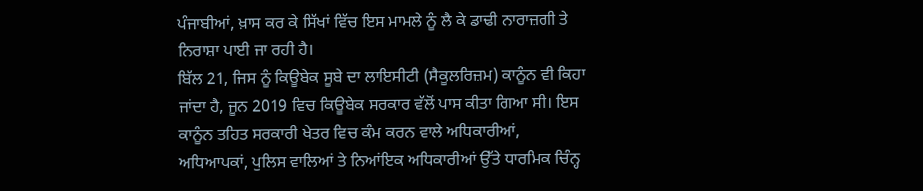ਪੰਜਾਬੀਆਂ, ਖ਼ਾਸ ਕਰ ਕੇ ਸਿੱਖਾਂ ਵਿੱਚ ਇਸ ਮਾਮਲੇ ਨੂੰ ਲੈ ਕੇ ਡਾਢੀ ਨਾਰਾਜ਼ਗੀ ਤੇ ਨਿਰਾਸ਼ਾ ਪਾਈ ਜਾ ਰਹੀ ਹੈ।
ਬਿੱਲ 21, ਜਿਸ ਨੂੰ ਕਿਊਬੇਕ ਸੂਬੇ ਦਾ ਲਾਇਸੀਟੀ (ਸੈਕੂਲਰਿਜ਼ਮ) ਕਾਨੂੰਨ ਵੀ ਕਿਹਾ ਜਾਂਦਾ ਹੈ, ਜੂਨ 2019 ਵਿਚ ਕਿਊਬੇਕ ਸਰਕਾਰ ਵੱਲੋਂ ਪਾਸ ਕੀਤਾ ਗਿਆ ਸੀ। ਇਸ ਕਾਨੂੰਨ ਤਹਿਤ ਸਰਕਾਰੀ ਖੇਤਰ ਵਿਚ ਕੰਮ ਕਰਨ ਵਾਲੇ ਅਧਿਕਾਰੀਆਂ, ਅਧਿਆਪਕਾਂ, ਪੁਲਿਸ ਵਾਲਿਆਂ ਤੇ ਨਿਆਂਇਕ ਅਧਿਕਾਰੀਆਂ ਉੱਤੇ ਧਾਰਮਿਕ ਚਿੰਨ੍ਹ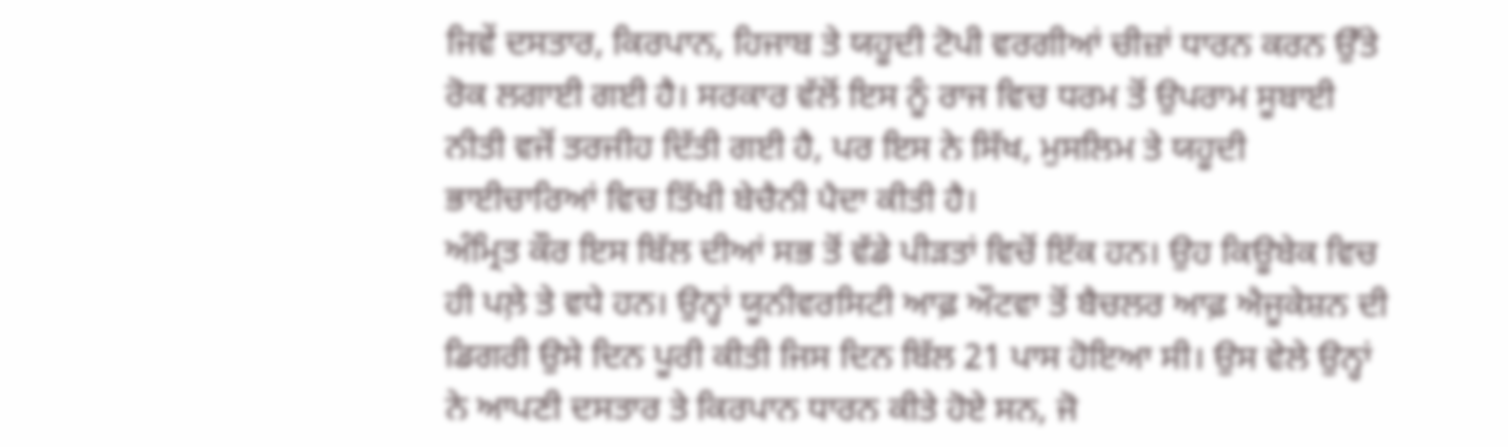ਜਿਵੇਂ ਦਸਤਾਰ, ਕਿਰਪਾਨ, ਹਿਜਾਬ ਤੇ ਯਹੂਦੀ ਟੋਪੀ ਵਰਗੀਆਂ ਚੀਜ਼ਾਂ ਧਾਰਨ ਕਰਨ ਉੱਤੇ ਰੋਕ ਲਗਾਈ ਗਈ ਹੈ। ਸਰਕਾਰ ਵੱਲੋਂ ਇਸ ਨੂੰ ਰਾਜ ਵਿਚ ਧਰਮ ਤੋਂ ਉਪਰਾਮ ਸੂਬਾਈ ਨੀਤੀ ਵਜੋਂ ਤਰਜੀਹ ਦਿੱਤੀ ਗਈ ਹੈ, ਪਰ ਇਸ ਨੇ ਸਿੱਖ, ਮੁਸਲਿਮ ਤੇ ਯਹੂਦੀ ਭਾਈਚਾਰਿਆਂ ਵਿਚ ਤਿੱਖੀ ਬੇਚੈਨੀ ਪੈਦਾ ਕੀਤੀ ਹੈ।
ਅੰਮ੍ਰਿਤ ਕੌਰ ਇਸ ਬਿੱਲ ਦੀਆਂ ਸਭ ਤੋਂ ਵੱਡੇ ਪੀੜਤਾਂ ਵਿਚੋਂ ਇੱਕ ਹਨ। ਉਹ ਕਿਊਬੇਕ ਵਿਚ ਹੀ ਪਲ਼ੇ ਤੇ ਵਧੇ ਹਨ। ਉਨ੍ਹਾਂ ਯੂਨੀਵਰਸਿਟੀ ਆਫ਼ ਔਟਵਾ ਤੋਂ ਬੈਚਲਰ ਆਫ਼ ਐਜੂਕੇਸ਼ਨ ਦੀ ਡਿਗਰੀ ਉਸੇ ਦਿਨ ਪੂਰੀ ਕੀਤੀ ਜਿਸ ਦਿਨ ਬਿੱਲ 21 ਪਾਸ ਹੋਇਆ ਸੀ। ਉਸ ਵੇਲੇ ਉਨ੍ਹਾਂ ਨੇ ਆਪਣੀ ਦਸਤਾਰ ਤੇ ਕਿਰਪਾਨ ਧਾਰਨ ਕੀਤੇ ਹੋਏ ਸਨ, ਜੋ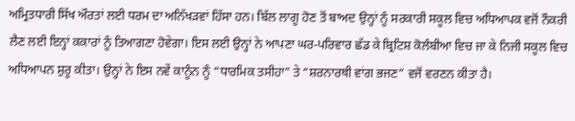ਅਮ੍ਰਿਤਧਾਰੀ ਸਿੱਖ ਔਰਤਾਂ ਲਈ ਧਰਮ ਦਾ ਅਨਿੱਖੜਵਾਂ ਹਿੱਸਾ ਹਨ। ਬਿੱਲ ਲਾਗੂ ਹੋਣ ਤੋਂ ਬਾਅਦ ਉਨ੍ਹਾਂ ਨੂੰ ਸਰਕਾਰੀ ਸਕੂਲ ਵਿਚ ਅਧਿਆਪਕ ਵਜੋਂ ਨੌਕਰੀ ਲੈਣ ਲਈ ਇਨ੍ਹਾਂ ਕਕਾਰਾਂ ਨੂੰ ਤਿਆਗਣਾ ਹੋਵੇਗਾ। ਇਸ ਲਈ ਉਨ੍ਹਾਂ ਨੇ ਆਪਣਾ ਘਰ-ਪਰਿਵਾਰ ਛੱਡ ਕੇ ਬ੍ਰਿਟਿਸ਼ ਕੋਲੰਬੀਆ ਵਿਚ ਜਾ ਕੇ ਨਿਜੀ ਸਕੂਲ ਵਿਚ ਅਧਿਆਪਨ ਸ਼ੁਰੂ ਕੀਤਾ। ਉਨ੍ਹਾਂ ਨੇ ਇਸ ਨਵੇਂ ਕਾਨੂੰਨ ਨੂੰ “ਧਾਰਮਿਕ ਤਸੀਹਾ” ਤੇ “ਸ਼ਰਨਾਰਥੀ ਵਾਂਗ ਭਜਣ” ਵਜੋਂ ਵਰਣਨ ਕੀਤਾ ਹੈ।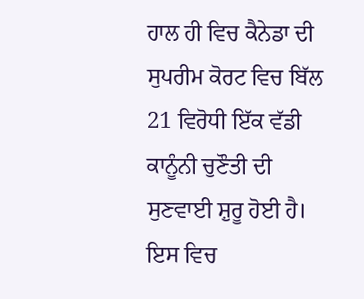ਹਾਲ ਹੀ ਵਿਚ ਕੈਨੇਡਾ ਦੀ ਸੁਪਰੀਮ ਕੋਰਟ ਵਿਚ ਬਿੱਲ 21 ਵਿਰੋਧੀ ਇੱਕ ਵੱਡੀ ਕਾਨੂੰਨੀ ਚੁਣੌਤੀ ਦੀ ਸੁਣਵਾਈ ਸ਼ੁਰੂ ਹੋਈ ਹੈ। ਇਸ ਵਿਚ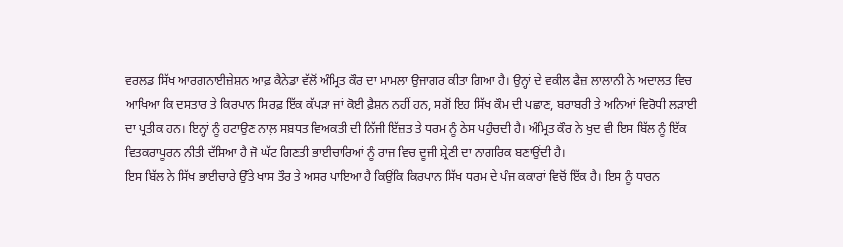ਵਰਲਡ ਸਿੱਖ ਆਰਗਨਾਈਜ਼ੇਸ਼ਨ ਆਫ਼ ਕੈਨੇਡਾ ਵੱਲੋਂ ਅੰਮ੍ਰਿਤ ਕੌਰ ਦਾ ਮਾਮਲਾ ਉਜਾਗਰ ਕੀਤਾ ਗਿਆ ਹੈ। ਉਨ੍ਹਾਂ ਦੇ ਵਕੀਲ ਫੈਜ਼ ਲਾਲਾਨੀ ਨੇ ਅਦਾਲਤ ਵਿਚ ਆਖਿਆ ਕਿ ਦਸਤਾਰ ਤੇ ਕਿਰਪਾਨ ਸਿਰਫ਼ ਇੱਕ ਕੱਪੜਾ ਜਾਂ ਕੋਈ ਫ਼ੈਸ਼ਨ ਨਹੀਂ ਹਨ, ਸਗੋਂ ਇਹ ਸਿੱਖ ਕੌਮ ਦੀ ਪਛਾਣ, ਬਰਾਬਰੀ ਤੇ ਅਨਿਆਂ ਵਿਰੋਧੀ ਲੜਾਈ ਦਾ ਪ੍ਰਤੀਕ ਹਨ। ਇਨ੍ਹਾਂ ਨੂੰ ਹਟਾਉਣ ਨਾਲ਼ ਸਬ਼ਧਤ ਵਿਅਕਤੀ ਦੀ ਨਿੱਜੀ ਇੱਜ਼ਤ ਤੇ ਧਰਮ ਨੂੰ ਠੇਸ ਪਹੁੰਚਦੀ ਹੈ। ਅੰਮ੍ਰਿਤ ਕੌਰ ਨੇ ਖੁਦ ਵੀ ਇਸ ਬਿੱਲ ਨੂੰ ਇੱਕ ਵਿਤਕਰਾਪੂਰਨ ਨੀਤੀ ਦੱਸਿਆ ਹੈ ਜੋ ਘੱਟ ਗਿਣਤੀ ਭਾਈਚਾਰਿਆਂ ਨੂੰ ਰਾਜ ਵਿਚ ਦੂਜੀ ਸ਼੍ਰੇਣੀ ਦਾ ਨਾਗਰਿਕ ਬਣਾਉਂਦੀ ਹੈ।
ਇਸ ਬਿੱਲ ਨੇ ਸਿੱਖ ਭਾਈਚਾਰੇ ਉੱਤੇ ਖਾਸ ਤੌਰ ਤੇ ਅਸਰ ਪਾਇਆ ਹੈ ਕਿਉਂਕਿ ਕਿਰਪਾਨ ਸਿੱਖ ਧਰਮ ਦੇ ਪੰਜ ਕਕਾਰਾਂ ਵਿਚੋਂ ਇੱਕ ਹੈ। ਇਸ ਨੂੰ ਧਾਰਨ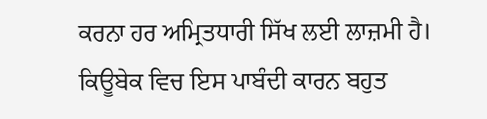ਕਰਨਾ ਹਰ ਅਮ੍ਰਿਤਧਾਰੀ ਸਿੱਖ ਲਈ ਲਾਜ਼ਮੀ ਹੈ। ਕਿਊਬੇਕ ਵਿਚ ਇਸ ਪਾਬੰਦੀ ਕਾਰਨ ਬਹੁਤ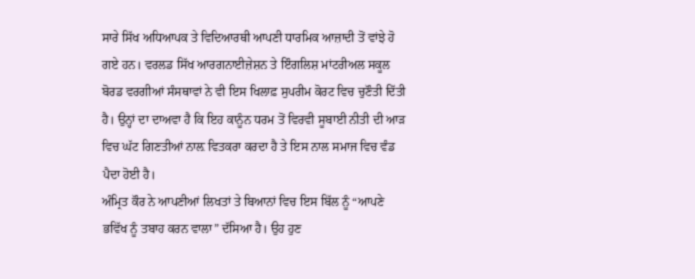ਸਾਰੇ ਸਿੱਖ ਅਧਿਆਪਕ ਤੇ ਵਿਦਿਆਰਥੀ ਆਪਣੀ ਧਾਰਮਿਕ ਆਜ਼ਾਦੀ ਤੋਂ ਵਾਂਝੇ ਹੋ ਗਏ ਹਨ। ਵਰਲਡ ਸਿੱਖ ਆਰਗਨਾਈਜ਼ੇਸ਼ਨ ਤੇ ਇੰਗਲਿਸ਼ ਮਾਂਟਰੀਅਲ ਸਕੂਲ ਬੋਰਡ ਵਰਗੀਆਂ ਸੰਸਥਾਵਾਂ ਨੇ ਵੀ ਇਸ ਖਿਲਾਫ਼ ਸੁਪਰੀਮ ਕੋਰਟ ਵਿਚ ਚੁਣੌਤੀ ਦਿੱਤੀ ਹੈ। ਉਨ੍ਹਾਂ ਦਾ ਦਾਅਵਾ ਹੈ ਕਿ ਇਹ ਕਾਨੂੰਨ ਧਰਮ ਤੋਂ ਵਿਰਵੀ ਸੂਬਾਈ ਨੀਤੀ ਦੀ ਆੜ ਵਿਚ ਘੱਟ ਗਿਣਤੀਆਂ ਨਾਲ਼ ਵਿਤਕਰਾ ਕਰਦਾ ਹੈ ਤੇ ਇਸ ਨਾਲ ਸਮਾਜ ਵਿਚ ਵੰਡ ਪੈਦਾ ਹੋਈ ਹੈ।
ਅੰਮ੍ਰਿਤ ਕੌਰ ਨੇ ਆਪਣੀਆਂ ਲਿਖਤਾਂ ਤੇ ਬਿਆਨਾਂ ਵਿਚ ਇਸ ਬਿੱਲ ਨੂੰ “ਆਪਣੇ ਭਵਿੱਖ ਨੂੰ ਤਬਾਹ ਕਰਨ ਵਾਲਾ” ਦੱਸਿਆ ਹੈ। ਉਹ ਹੁਣ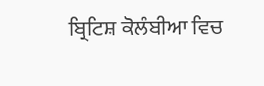ਬ੍ਰਿਟਿਸ਼ ਕੋਲੰਬੀਆ ਵਿਚ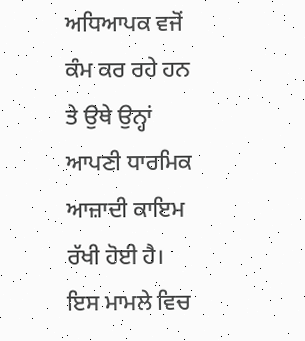ਅਧਿਆਪਕ ਵਜੋਂ ਕੰਮ ਕਰ ਰਹੇ ਹਨ ਤੇ ਉਥੇ ਉਨ੍ਹਾਂ ਆਪਣੀ ਧਾਰਮਿਕ ਆਜ਼ਾਦੀ ਕਾਇਮ ਰੱਖੀ ਹੋਈ ਹੈ। ਇਸ ਮਾਮਲੇ ਵਿਚ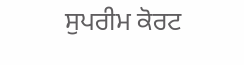ਸੁਪਰੀਮ ਕੋਰਟ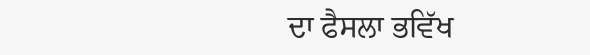ਦਾ ਫੈਸਲਾ ਭਵਿੱਖ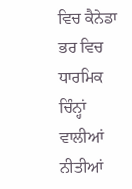ਵਿਚ ਕੈਨੇਡਾ ਭਰ ਵਿਚ ਧਾਰਮਿਕ ਚਿੰਨ੍ਹਾਂ ਵਾਲੀਆਂ ਨੀਤੀਆਂ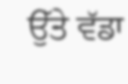ਉੱਤੇ ਵੱਡਾ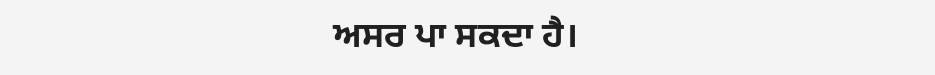ਅਸਰ ਪਾ ਸਕਦਾ ਹੈ।